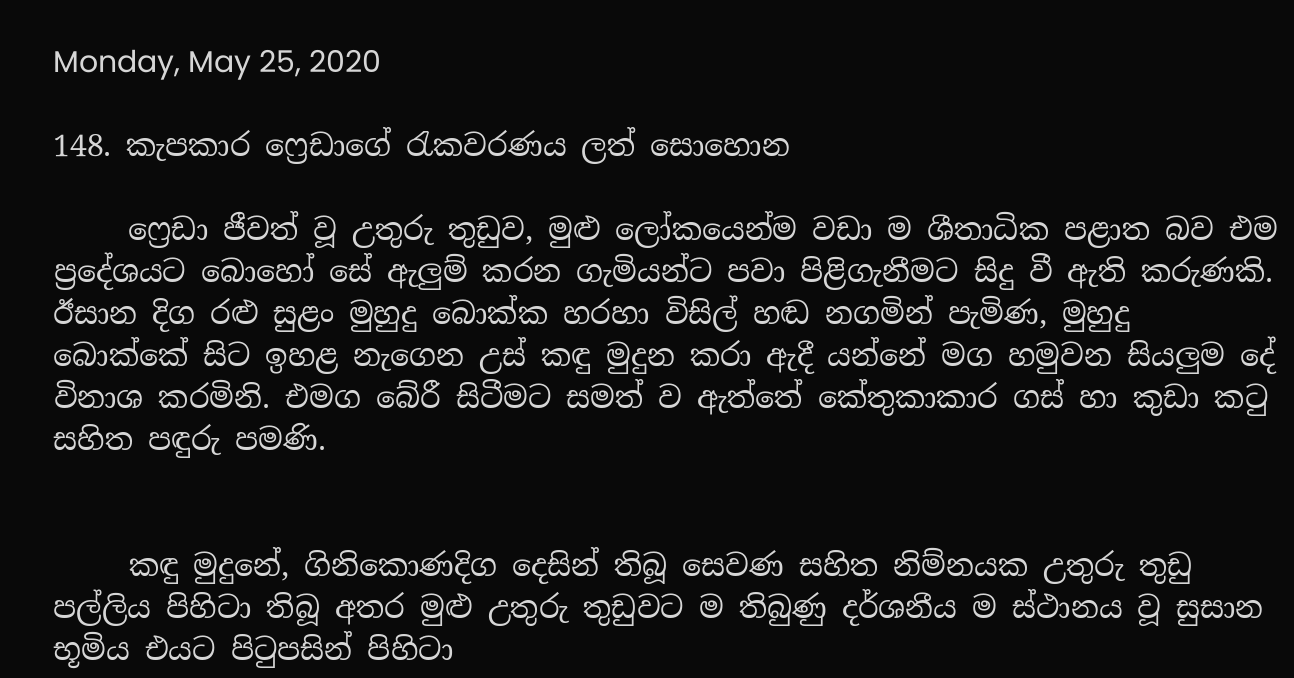Monday, May 25, 2020

148. කැපකාර ෆ්‍රෙඩාගේ රැකවරණය ලත් සොහොන

     ෆ්‍රෙඩා ජීවත් වූ උතුරු තුඩුව, මුළු ලෝකයෙන්ම වඩා ම ශීතාධික පළාත බව එම ප්‍රදේශයට බොහෝ සේ ඇලුම් කරන ගැමියන්ට පවා පිළිගැනීමට සිදු වී ඇති කරුණකි. ඊසාන දිග රළු සුළං මුහුදු බොක්ක හරහා විසිල් හඬ නගමින් පැමිණ, මුහුදු බොක්කේ සිට ඉහළ නැගෙන උස් කඳු මුදුන කරා ඇදී යන්නේ මග හමුවන සියලුම දේ විනාශ කරමිනි. එමග බේරී සිටීමට සමත් ව ඇත්තේ කේතුකාකාර ගස් හා කුඩා කටු සහිත පඳුරු පමණි.


     කඳු මුදුනේ, ගිනිකොණදිග දෙසින් තිබූ සෙවණ සහිත නිම්නයක උතුරු තුඩු පල්ලිය පිහිටා තිබූ අතර මුළු උතුරු තුඩුවට ම තිබුණු දර්ශනීය ම ස්ථානය වූ සුසාන භූමිය එයට පිටුපසින් පිහිටා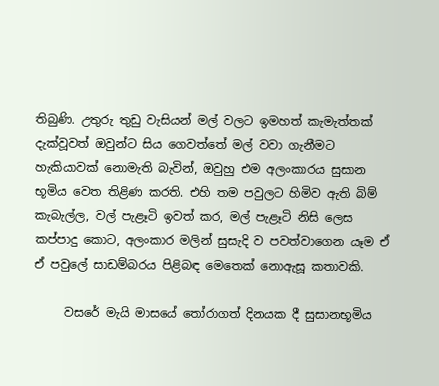තිබුණි. උතුරු තුඩු වැසියන් මල් වලට ඉමහත් කැමැත්තක් දැක්වූවත් ඔවුන්ට සිය ගෙවත්තේ මල් වවා ගැනීමට හැකියාවක් නොමැති බැවින්, ඔවුහු එම අලංකාරය සුසාන භූමිය වෙත තිළිණ කරති. එහි තම පවුලට හිමිව ඇති බිම් කැබැල්ල, වල් පැළෑටි ඉවත් කර, මල් පැළෑටි නිසි ලෙස කප්පාදු කොට, අලංකාර මලින් සුසැදි ව පවත්වාගෙන යෑම ඒ ඒ පවුලේ සාඩම්බරය පිළිබඳ මෙතෙක් නොඇසූ කතාවකි.

     වසරේ මැයි මාසයේ තෝරාගත් දිනයක දී සුසානභූමිය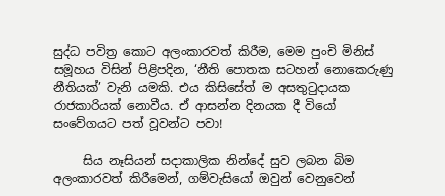සුද්ධ පවිත්‍ර කොට අලංකාරවත් කිරීම, මෙම පුංචි මිනිස් සමූහය විසින් පිළිපදින, ‘නීති පොතක සටහන් නොකෙරුණු නීතියක්’ වැනි යමකි. එය කිසිසේත් ම අසතුටුදායක රාජකාරියක් නොවීය. ඒ ආසන්න දිනයක දී වියෝ සංවේගයට පත් වූවන්ට පවා!

     සිය නෑසියන් සදාකාලික නින්දේ සුව ලබන බිම අලංකාරවත් කිරීමෙන්, ගම්වැසියෝ ඔවුන් වෙනුවෙන්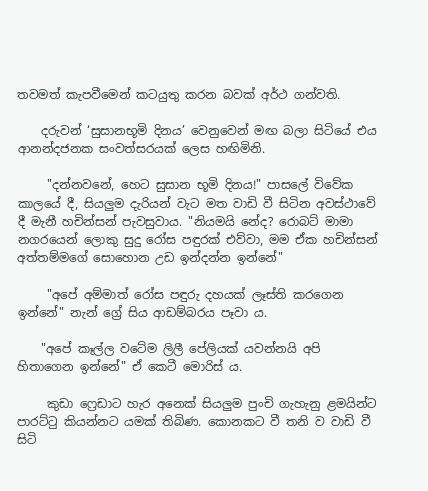තවමත් කැපවීමෙන් කටයුතු කරන බවක් අර්ථ ගන්වති.

    දරුවන් ‘සුසානභූමි දිනය’ වෙනුවෙන් මඟ බලා සිටියේ එය ආනන්දජනක සංවත්සරයක් ලෙස හඟිමිනි.

     "දන්නවනේ, හෙට සුසාන භූමි දිනය!" පාසලේ විවේක කාලයේ දී, සියලුම දැරියන් වැට මත වාඩි වී සිටින අවස්ථාවේ දී මැනී හචින්සන් පැවසුවාය. "නියමයි නේද? රොබට් මාමා නගරයෙන් ලොකු සුදු රෝස පඳුරක් එව්වා, මම ඒක හචින්සන් අත්තම්මගේ සොහොන උඩ ඉන්දන්න ඉන්නේ"

     "අපේ අම්මාත් රෝස පඳුරු දහයක් ලෑස්ති කරගෙන ඉන්නේ" නැන් ග්‍රේ සිය ආඩම්බරය පෑවා ය.

    "අපේ කෑල්ල වටේම ලිලී පේලියක් යවන්නයි අපි හිතාගෙන ඉන්නේ" ඒ කෙටී මොරිස් ය.

     කුඩා ෆ්‍රෙඩාට හැර අනෙක් සියලුම පුංචි ගැහැනු ළමයින්ට පාරට්ටු කියන්නට යමක් තිබිණ. කොනකට වී තනි ව වාඩි වී සිටි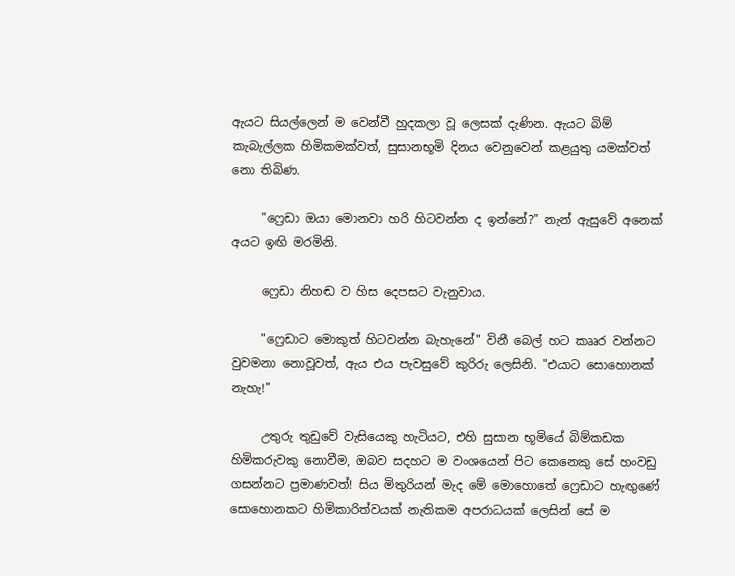ඇයට සියල්ලෙන් ම වෙන්වී හුදකලා වූ ලෙසක් දැණින. ඇයට බිම් කැබැල්ලක හිමිකමක්වත්, සුසානභූමි දිනය වෙනුවෙන් කළයුතු යමක්වත් නො තිබිණ.

     "ෆ්‍රෙඩා ඔයා මොනවා හරි හිටවන්න ද ඉන්නේ?" නැන් ඇසුවේ අනෙක් අයට ඉඟි මරමිනි.

     ෆ්‍රෙඩා නිහඬ ව හිස දෙපසට වැනුවාය.

     "ෆ්‍රෙඩාට මොකුත් හිටවන්න බැහැනේ" විනී බෙල් හට කෲර වන්නට වුවමනා නොවූවත්, ඇය එය පැවසුවේ කුරිරු ලෙසිනි. "එයාට සොහොනක් නැහැ!"

     උතුරු තුඩුවේ වැසියෙකු හැටියට, එහි සුසාන භූමියේ බිම්කඩක හිමිකරුවකු නොවීම, ඔබව සදහට ම වංශයෙන් පිට කෙනෙකු සේ හංවඩු ගසන්නට ප්‍රමාණවත්! සිය මිතුරියන් මැද මේ මොහොතේ ෆ්‍රෙඩාට හැඟුණේ සොහොනකට හිමිකාරිත්වයක් නැතිකම අපරාධයක් ලෙසින් සේ ම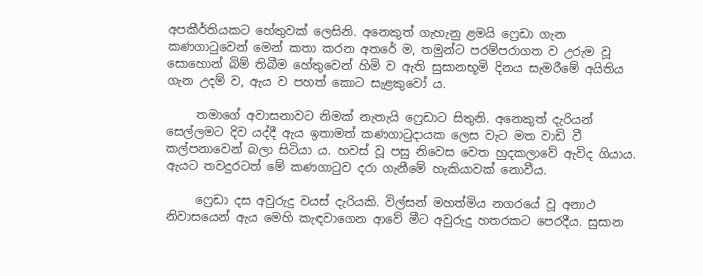අපකීර්තියකට හේතුවක් ලෙසිනි. අනෙකුත් ගැහැනු ළමයි ෆ්‍රෙඩා ගැන කණගාටුවෙන් මෙන් කතා කරන අතරේ ම, තමුන්ට පරම්පරාගත ව උරුම වූ සොහොන් බිම් තිබීම හේතුවෙන් හිමි ව ඇති සුසානභූමි දිනය සැමරීමේ අයිතිය ගැන උදම් ව, ඇය ව පහත් කොට සැළකුවෝ ය.

     තමාගේ අවාසනාවට නිමක් නැතැයි ෆ්‍රෙඩාට සිතුනි. අනෙකුත් දැරියන් සෙල්ලමට දිව යද්දී ඇය ඉතාමත් කණගාටුදායක ලෙස වැට මත වාඩි වී කල්පනාවෙන් බලා සිටියා ය. හවස් වූ පසු නිවෙස වෙත හුදකලාවේ ඇවිද ගියාය. ඇයට තවදුරටත් මේ කණගාටුව දරා ගැනීමේ හැකියාවක් නොවීය.

     ෆ්‍රෙඩා දස අවුරුදු වයස් දැරියකි. විල්සන් මහත්මිය නගරයේ වූ අනාථ නිවාසයෙන් ඇය මෙහි කැඳවාගෙන ආවේ මීට අවුරුදු හතරකට පෙරදීය. සුසාන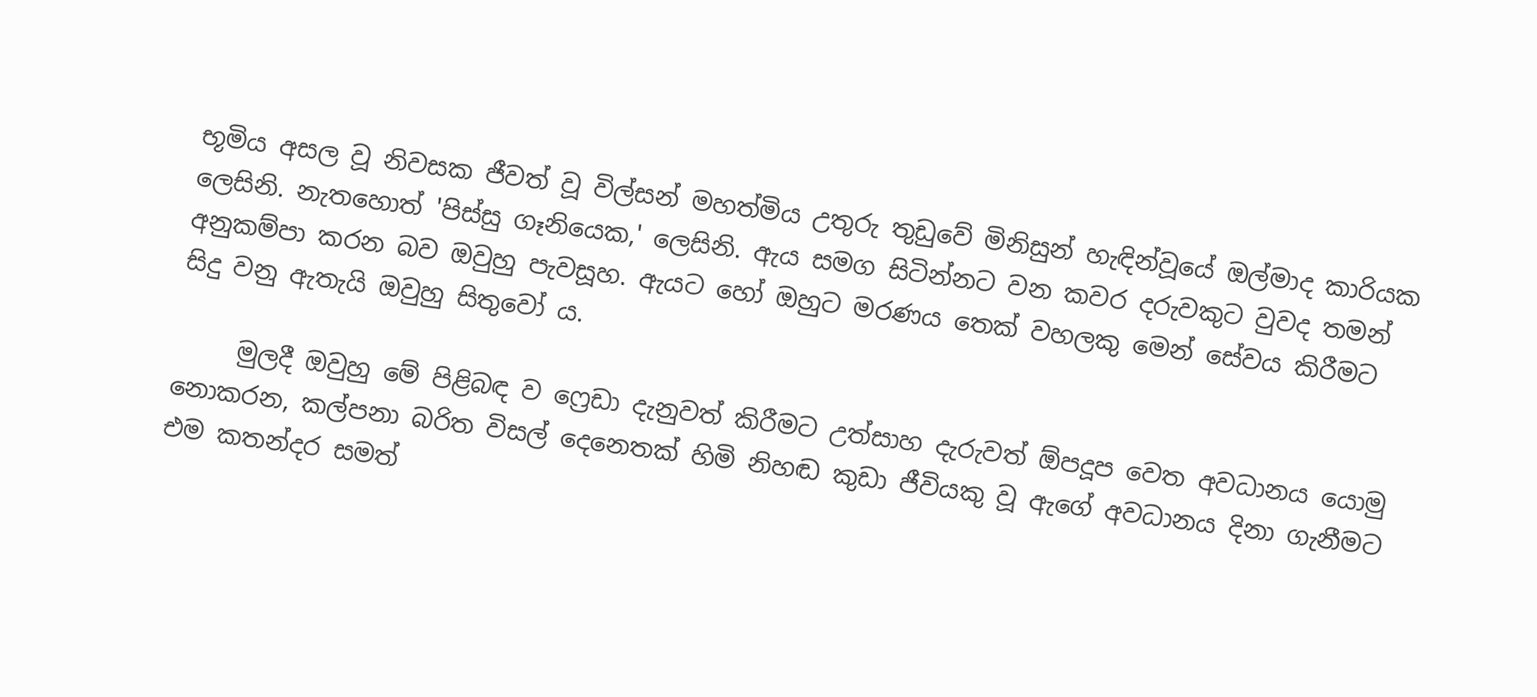භූමිය අසල වූ නිවසක ජීවත් වූ විල්සන් මහත්මිය උතුරු තුඩුවේ මිනිසුන් හැඳින්වූයේ ඔල්මාද කාරියක ලෙසිනි. නැතහොත් 'පිස්සු ගෑනියෙක,' ලෙසිනි. ඇය සමග සිටින්නට වන කවර දරුවකුට වුවද තමන් අනුකම්පා කරන බව ඔවුහු පැවසූහ. ඇයට හෝ ඔහුට මරණය තෙක් වහලකු මෙන් සේවය කිරීමට සිදු වනු ඇතැයි ඔවුහු සිතුවෝ ය.

     මුලදී ඔවුහු මේ පිළිබඳ ව ෆ්‍රෙඩා දැනුවත් කිරීමට උත්සාහ දැරුවත් ඕපදූප වෙත අවධානය යොමු නොකරන, කල්පනා බරිත විසල් දෙනෙතක් හිමි නිහඬ කුඩා ජීවියකු වූ ඇගේ අවධානය දිනා ගැනීමට එම කතන්දර සමත්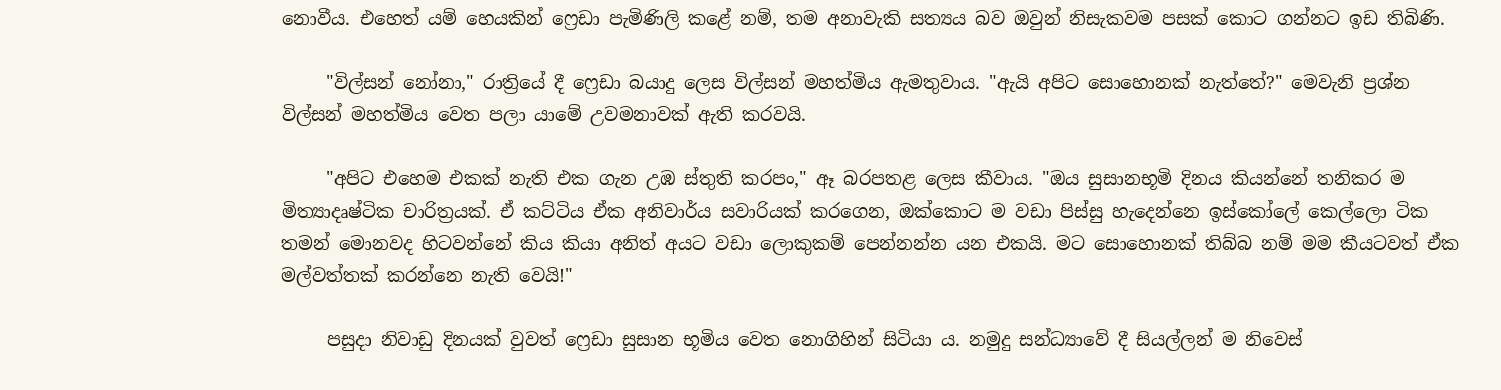නොවීය. එහෙත් යම් හෙයකින් ෆ්‍රෙඩා පැමිණිලි කළේ නම්, තම අනාවැකි සත්‍යය බව ඔවුන් නිසැකවම පසක් කොට ගන්නට ඉඩ තිබිණි.

     "විල්සන් නෝනා," රාත්‍රියේ දී ෆ්‍රෙඩා බයාදු ලෙස විල්සන් මහත්මිය ඇමතුවාය. "ඇයි අපිට සොහොනක් නැත්තේ?" මෙවැනි ප්‍රශ්න විල්සන් මහත්මිය වෙත පලා යාමේ උවමනාවක් ඇති කරවයි.

     "අපිට එහෙම එකක් නැති එක ගැන උඹ ස්තුති කරපං," ඈ බරපතළ ලෙස කීවාය. "ඔය සුසානභූමි දිනය කියන්නේ තනිකර ම මිත්‍යාදෘෂ්ටික චාරිත්‍රයක්. ඒ කට්ටිය ඒක අනිවාර්ය සවාරියක් කරගෙන, ඔක්කොට ම වඩා පිස්සු හැදෙන්නෙ ඉස්කෝලේ කෙල්ලො ටික තමන් මොනවද හිටවන්නේ කිය කියා අනිත් අයට වඩා ලොකුකම් පෙන්නන්න යන එකයි. මට සොහොනක් තිබ්බ නම් මම කීයටවත් ඒක මල්වත්තක් කරන්නෙ නැති වෙයි!"

     පසුදා නිවාඩු දිනයක් වුවත් ෆ්‍රෙඩා සුසාන භූමිය වෙත නොගිහින් සිටියා ය. නමුදු සන්ධ්‍යාවේ දී සියල්ලන් ම නිවෙස්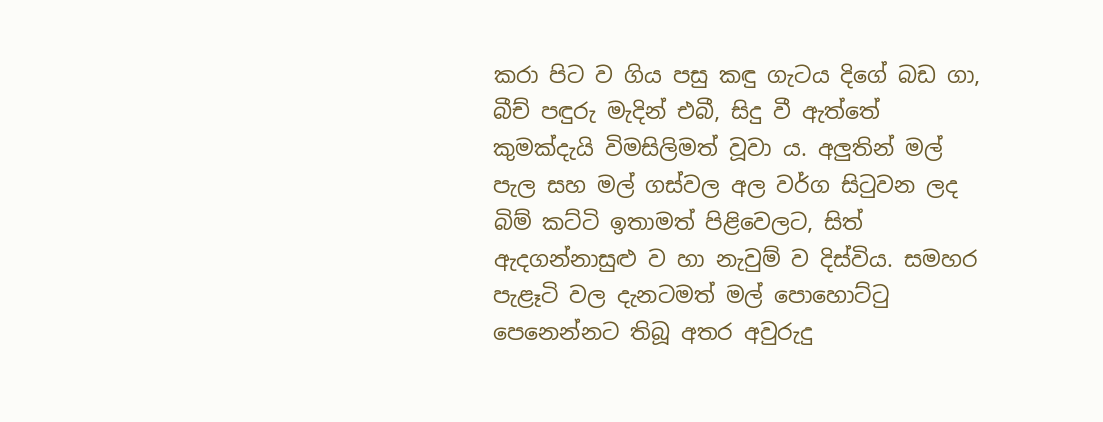කරා පිට ව ගිය පසු කඳු ගැටය දිගේ බඩ ගා, බීච් පඳුරු මැදින් එබී, සිදු වී ඇත්තේ කුමක්දැයි විමසිලිමත් වූවා ය. අලුතින් මල් පැල සහ මල් ගස්වල අල වර්ග සිටුවන ලද බිම් කට්ටි ඉතාමත් පිළිවෙලට, සිත් ඇදගන්නාසුළු ව හා නැවුම් ව දිස්විය. සමහර පැළෑටි වල දැනටමත් මල් පොහොට්ටු පෙනෙන්නට තිබූ අතර අවුරුදු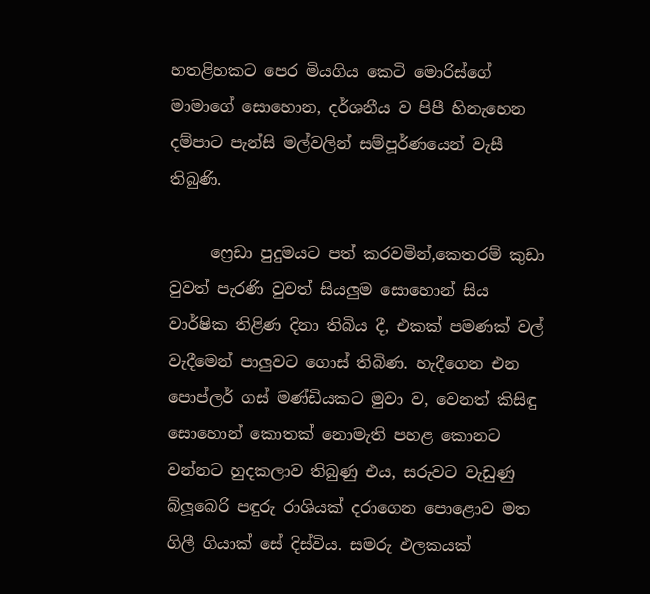හතළිහකට පෙර මියගිය කෙටි මොරිස්ගේ මාමාගේ සොහොන, දර්ශනීය ව පිපී හිනැහෙන දම්පාට පැන්සි මල්වලින් සම්පූර්ණයෙන් වැසී තිබුණි.

     ෆ්‍රෙඩා පුදුමයට පත් කරවමින්,කෙතරම් කුඩා වුවත් පැරණි වුවත් සියලුම සොහොන් සිය වාර්ෂික තිළිණ දිනා තිබිය දී, එකක් පමණක් වල් වැදීමෙන් පාලුවට ගොස් තිබිණ. හැදීගෙන එන පොප්ලර් ගස් මණ්ඩියකට මුවා ව, වෙනත් කිසිඳු සොහොන් කොතක් නොමැති පහළ කොනට වන්නට හුදකලාව තිබුණු එය, සරුවට වැඩුණු බ්ලූබෙරි පඳුරු රාශියක් දරාගෙන පොළොව මත ගිලී ගියාක් සේ දිස්විය. සමරු ඵලකයක්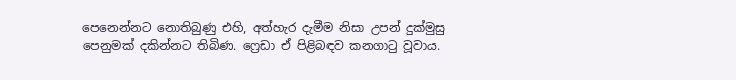පෙනෙන්නට නොතිබුණු එහි, අත්හැර දැමීම නිසා උපන් දුක්මුසු පෙනුමක් දකින්නට තිබිණ. ෆ්‍රෙඩා ඒ පිළිබඳව කනගාටු වූවාය.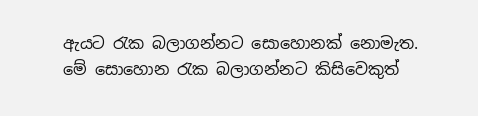ඇයට රැක බලාගන්නට සොහොනක් නොමැත. මේ සොහොන රැක බලාගන්නට කිසිවෙකුත්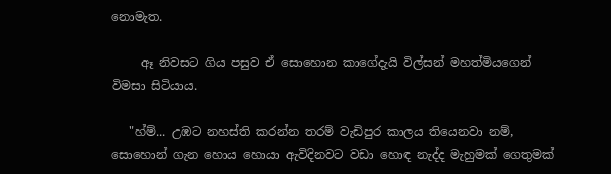නොමැත.

     ඈ නිවසට ගිය පසුව ඒ සොහොන කාගේදැයි විල්සන් මහත්මියගෙන් විමසා සිටියාය.

   "හ්ම්... උඹට නහස්ති කරන්න තරම් වැඩිපුර කාලය තියෙනවා නම්, සොහොන් ගැන හොය හොයා ඇවිදිනවට වඩා හොඳ නැද්ද මැහුමක් ගෙතුමක්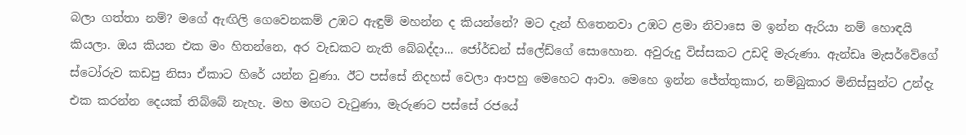බලා ගත්තා නම්? මගේ ඇඟිලි ගෙවෙනකම් උඹට ඇඳුම් මහන්න ද කියන්නේ? මට දැන් හිතෙනවා උඹට ළමා නිවාසෙ ම ඉන්න ඇරියා නම් හොඳයි කියලා. ඔය කියන එක මං හිතන්නෙ, අර වැඩකට නැති බේබද්දා... ජෝර්ඩන් ස්ලේඩ්ගේ සොහොන. අවුරුදු විස්සකට උඩදි මැරුණා. ඇන්ඩෘ මැසර්වේගේ ස්ටෝරුව කඩපු නිසා ඒකාට හිරේ යන්න වුණා. ඊට පස්සේ නිදහස් වෙලා ආපහු මෙහෙට ආවා. මෙහෙ ඉන්න ජේත්තුකාර, නම්බුකාර මිනිස්සුන්ට උන්දැ එක කරන්න දෙයක් තිබ්බේ නැහැ. මහ මඟට වැටුණා, මැරුණට පස්සේ රජයේ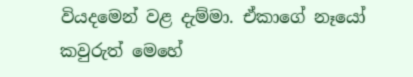වියදමෙන් වළ දැම්මා. ඒකාගේ නෑයෝ කවුරුත් මෙහේ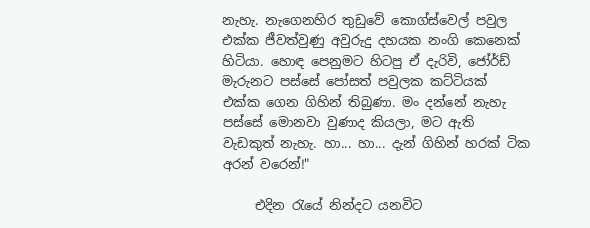නැහැ. නැගෙනහිර තුඩුවේ කොග්ස්වෙල් පවුල එක්ක ජීවත්වුණු අවුරුදු දහයක නංගි කෙනෙක් හිටියා. හොඳ පෙනුමට හිටපු ඒ දැරිවි, ජෝර්ඩ් මැරුනට පස්සේ පෝසත් පවුලක කට්ටියක් එක්ක ගෙන ගිහින් තිබුණා. මං දන්නේ නැහැ පස්සේ මොනවා වුණාද කියලා, මට ඇති වැඩකුත් නැහැ. හා... හා... දැන් ගිහින් හරක් ටික අරන් වරෙන්!"

     එදින රැයේ නින්දට යනවිට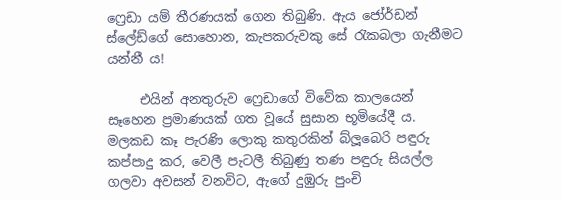ෆ්‍රෙඩා යම් තීරණයක් ගෙන තිබුණි. ඇය ජෝර්ඩන් ස්ලේඩ්ගේ සොහොන, කැපකරුවකු සේ රැකබලා ගැනීමට යන්නී ය!

     එයින් අනතුරුව ෆ්‍රෙඩාගේ විවේක කාලයෙන් සෑහෙන ප්‍රමාණයක් ගත වූයේ සුසාන භූමියේදී ය. මලකඩ කෑ පැරණි ලොකු කතුරකින් බ්ලූබෙරි පඳුරු කප්පාදු කර, වෙලී පැටලී තිබුණු තණ පඳුරු සියල්ල ගලවා අවසන් වනවිට, ඇගේ දුඹුරු පුංචි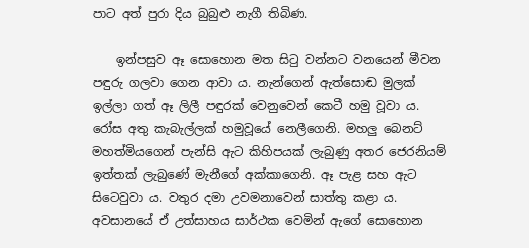පාට අත් පුරා දිය බුබුළු නැගී තිබිණ.

    ඉන්පසුව ඈ සොහොන මත සිටු වන්නට වනයෙන් මීවන පඳුරු ගලවා ගෙන ආවා ය. නැන්ගෙන් ඇත්සොඬ මුලක් ඉල්ලා ගත් ඈ ලිලී පඳුරක් වෙනුවෙන් කෙටී හමු වූවා ය. රෝස අතු කැබැල්ලක් හමුවූයේ නෙලීගෙනි. මහලු බෙනට් මහත්මියගෙන් පැන්සි ඇට කිහිපයක් ලැබුණු අතර ජෙරනියම් ඉත්තක් ලැබුණේ මැනීගේ අක්කාගෙනි. ඈ පැළ සහ ඇට සිටෙවුවා ය. වතුර දමා උවමනාවෙන් සාත්තු කළා ය. අවසානයේ ඒ උත්සාහය සාර්ථක වෙමින් ඇගේ සොහොන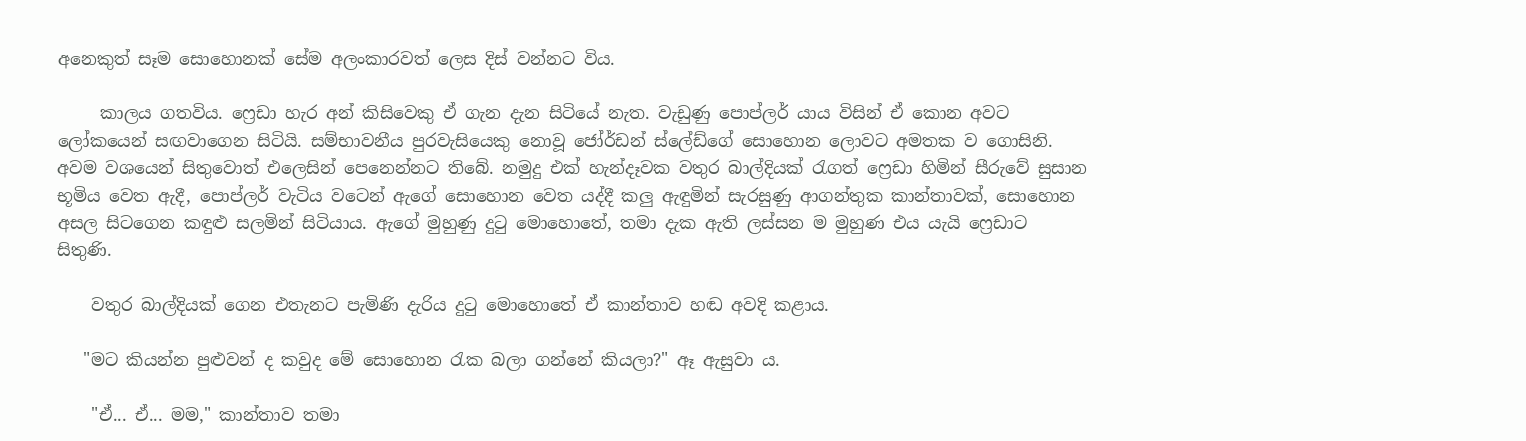අනෙකුත් සෑම සොහොනක් සේම අලංකාරවත් ලෙස දිස් වන්නට විය.

     කාලය ගතවිය. ෆ්‍රෙඩා හැර අන් කිසිවෙකු ඒ ගැන දැන සිටියේ නැත. වැඩුණු පොප්ලර් යාය විසින් ඒ කොන අවට ලෝකයෙන් සඟවාගෙන සිටියි. සම්භාවනීය පුරවැසියෙකු නොවූ ජෝර්ඩන් ස්ලේඩ්ගේ සොහොන ලොවට අමතක ව ගොසිනි. අවම වශයෙන් සිතුවොත් එලෙසින් පෙනෙන්නට තිබේ. නමුදු එක් හැන්දෑවක වතුර බාල්දියක් රැගත් ෆ්‍රෙඩා හිමින් සීරුවේ සුසාන භූමිය වෙත ඇදී, පොප්ලර් වැටිය වටෙන් ඇගේ සොහොන වෙත යද්දී කලු ඇඳුමින් සැරසුණු ආගන්තුක කාන්තාවක්, සොහොන අසල සිටගෙන කඳුළු සලමින් සිටියාය. ඇගේ මුහුණු දුටු මොහොතේ, තමා දැක ඇති ලස්සන ම මුහුණ එය යැයි ෆ්‍රෙඩාට සිතුණි.

    වතුර බාල්දියක් ගෙන එතැනට පැමිණි දැරිය දුටු මොහොතේ ඒ කාන්තාව හඬ අවදි කළාය.

   "මට කියන්න පුළුවන් ද කවුද මේ සොහොන රැක බලා ගන්නේ කියලා?" ඈ ඇසුවා ය.

    "ඒ... ඒ... මම," කාන්තාව තමා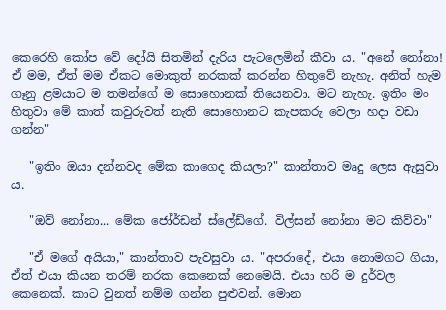කෙරෙහි කෝප වේ දෝයි සිතමින් දැරිය පැටලෙමින් කීවා ය. "අනේ නෝනා! ඒ මම, ඒත් මම ඒකට මොකුත් නරකක් කරන්න හිතුවේ නැහැ. අනිත් හැම ගෑනු ළමයාට ම තමන්ගේ ම සොහොනක් තියෙනවා. මට නැහැ. ඉතිං මං හිතුවා මේ කාත් කවුරුවත් නැති සොහොනට කැපකරු වෙලා හදා වඩා ගන්න"

   "ඉතිං ඔයා දන්නවද මේක කාගෙද කියලා?" කාන්තාව මෘදු ලෙස ඇසුවා ය.

   "ඔව් නෝනා... මේක ජෝර්ඩන් ස්ලේඩ්ගේ. විල්සන් නෝනා මට කිව්වා"

   "ඒ මගේ අයියා," කාන්තාව පැවසුවා ය. "අපරාදේ, එයා නොමගට ගියා, ඒත් එයා කියන තරම් නරක කෙනෙක් නෙමෙයි. එයා හරි ම දුර්වල කෙනෙක්. කාට වුනත් නම්ම ගන්න පුළුවන්. මොන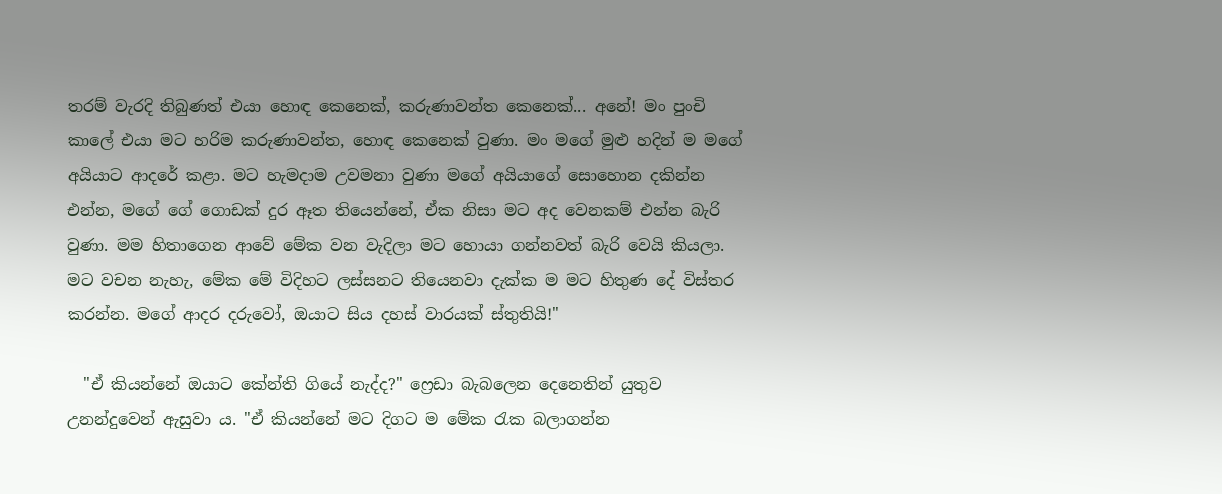තරම් වැරදි තිබුණත් එයා හොඳ කෙනෙක්, කරුණාවන්ත කෙනෙක්... අනේ! මං පුංචි කාලේ එයා මට හරිම කරුණාවන්ත, හොඳ කෙනෙක් වුණා. මං මගේ මුළු හදින් ම මගේ අයියාට ආදරේ කළා. මට හැමදාම උවමනා වුණා මගේ අයියාගේ සොහොන දකින්න එන්න, මගේ ගේ ගොඩක් දුර ඈත තියෙන්නේ, ඒක නිසා මට අද වෙනකම් එන්න බැරි වුණා. මම හිතාගෙන ආවේ මේක වන වැදිලා මට හොයා ගන්නවත් බැරි වෙයි කියලා. මට වචන නැහැ, මේක මේ විදිහට ලස්සනට තියෙනවා දැක්ක ම මට හිතුණ දේ විස්තර කරන්න. මගේ ආදර දරුවෝ, ඔයාට සිය දහස් වාරයක් ස්තුතියි!"

  "ඒ කියන්නේ ඔයාට කේන්ති ගියේ නැද්ද?" ෆ්‍රෙඩා බැබලෙන දෙනෙතින් යුතුව උනන්දුවෙන් ඇසුවා ය. "ඒ කියන්නේ මට දිගට ම මේක රැක බලාගන්න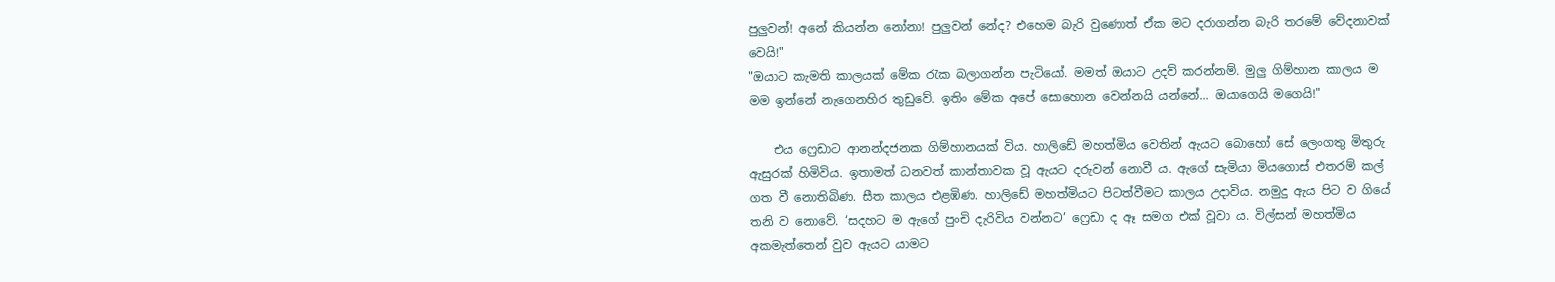පුලුවන්! අනේ කියන්න නෝනා! පුලුවන් නේද? එහෙම බැරි වුණොත් ඒක මට දරාගන්න බැරි තරමේ වේදනාවක් වෙයි!"
"ඔයාට කැමති කාලයක් මේක රැක බලාගන්න පැටියෝ. මමත් ඔයාට උදව් කරන්නම්. මුලු ගිම්හාන කාලය ම මම ඉන්නේ නැගෙනහිර තුඩුවේ. ඉතිං මේක අපේ සොහොන වෙන්නයි යන්නේ... ඔයාගෙයි මගෙයි!"

    එය ෆ්‍රෙඩාට ආනන්දජනක ගිම්හානයක් විය. හාලිඩේ මහත්මිය වෙතින් ඇයට බොහෝ සේ ලෙංගතු මිතුරු ඇසුරක් හිමිවිය. ඉතාමත් ධනවත් කාන්තාවක වූ ඇයට දරුවන් නොවී ය. ඇගේ සැමියා මියගොස් එතරම් කල් ගත වී නොතිබිණ. සීත කාලය එළඹිණ. හාලිඩේ මහත්මියට පිටත්වීමට කාලය උදාවිය. නමුදු ඇය පිට ව ගියේ තනි ව නොවේ. ‘සදහට ම ඇගේ පුංචි දැරිවිය වන්නට’ ෆ්‍රෙඩා ද ඈ සමග එක් වූවා ය. විල්සන් මහත්මිය අකමැත්තෙන් වුව ඇයට යාමට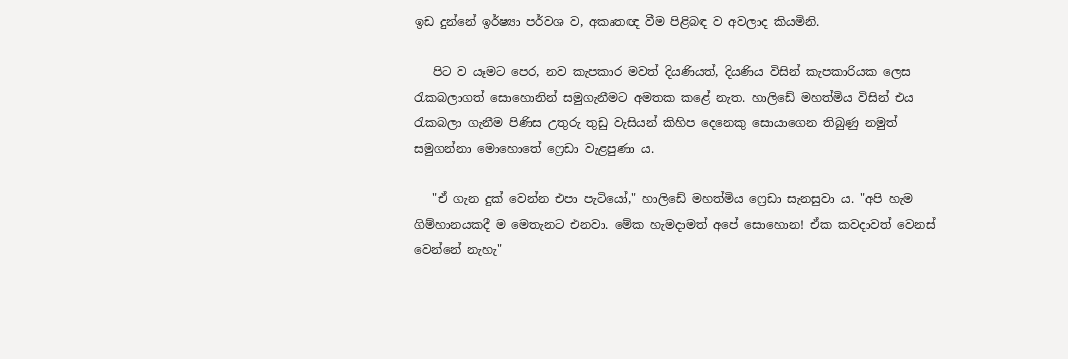ඉඩ දුන්නේ ඉර්ෂ්‍යා පර්වශ ව, අකෘතඥ වීම පිළිබඳ ව අවලාද කියමිනි.

   පිට ව යෑමට පෙර, නව කැපකාර මවත් දියණියත්, දියණිය විසින් කැපකාරියක ලෙස රැකබලාගත් සොහොනින් සමුගැනීමට අමතක කළේ නැත. හාලිඩේ මහත්මිය විසින් එය රැකබලා ගැනීම පිණිස උතුරු තුඩු වැසියන් කිහිප දෙනෙකු සොයාගෙන තිබුණු නමුත් සමුගන්නා මොහොතේ ෆ්‍රෙඩා වැළපුණා ය.

   "ඒ ගැන දුක් වෙන්න එපා පැටියෝ," හාලිඩේ මහත්මිය ෆ්‍රෙඩා සැනසුවා ය. "අපි හැම ගිම්හානයකදී ම මෙතැනට එනවා. මේක හැමදාමත් අපේ සොහොන! ඒක කවදාවත් වෙනස් වෙන්නේ නැහැ"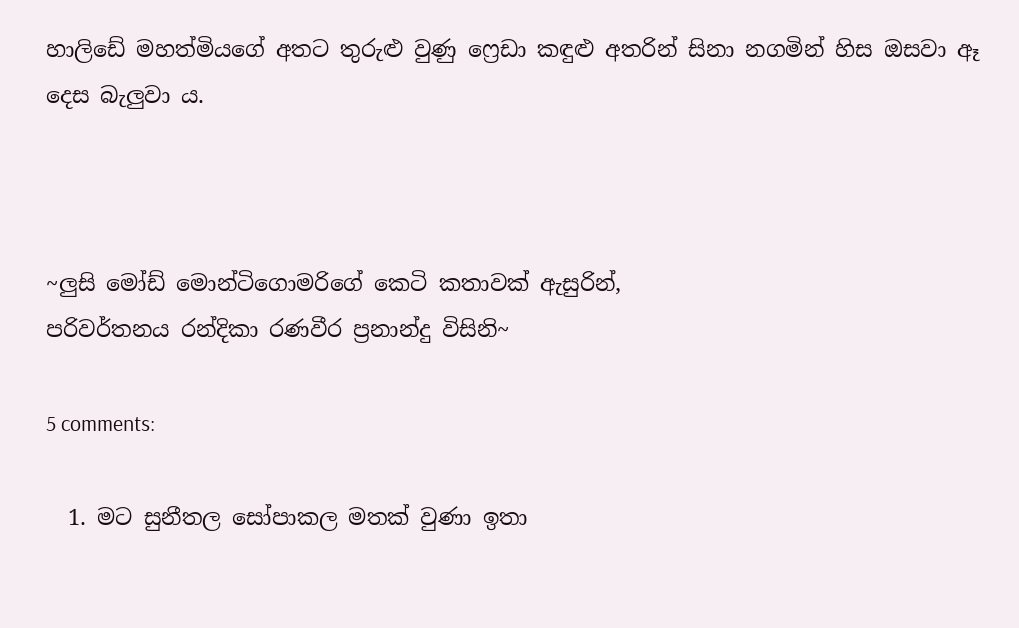හාලිඩේ මහත්මියගේ අතට තුරුළු වුණු ෆ්‍රෙඩා කඳුළු අතරින් සිනා නගමින් හිස ඔසවා ඈ දෙස බැලුවා ය.



~ලුසි මෝඩ් මොන්ටිගොමරිගේ කෙටි කතාවක් ඇසුරින්,
පරිවර්තනය රන්දිකා රණවීර ප්‍රනාන්දු විසිනි~

5 comments:

  1. මට සුනීතල සෝපාකල මතක් වුණා ඉතා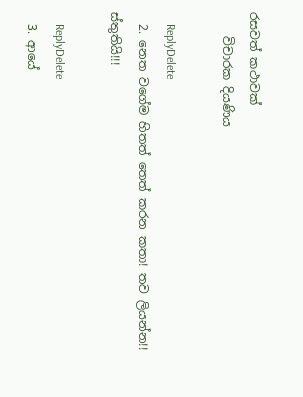රසවත් කථාවක්
    විචාරක දියණිය

    ReplyDelete
  2. නෙත වගේම හිතත් තෙත් කරන කතා! තව ලියන්න!! ස්තුතියි!!!

    ReplyDelete
  3. ආයේ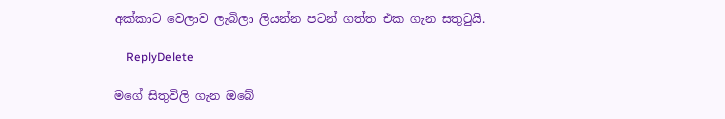අක්කාට වෙලාව ලැබිලා ලියන්න පටන් ගත්ත එක ගැන සතුටුයි.

    ReplyDelete

මගේ සිතුවිලි ගැන ඔබේ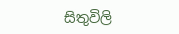සිතුවිලි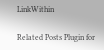LinkWithin

Related Posts Plugin for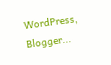WordPress, Blogger...